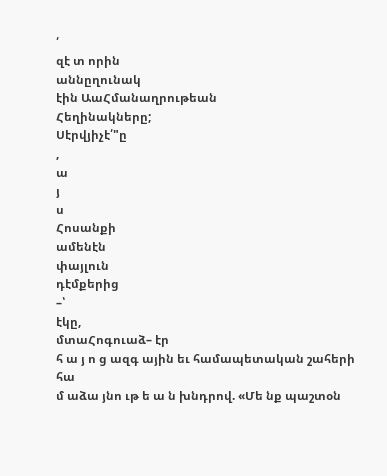՛
զէ տ որին
աննըղունակ
էին ԱաՀմանաղրութեան
Հեղինակները;
Սէրվյիչէ՛"ը
,
ա
յ
ս
Հոսանքի
ամենէն
փայլուն
դէմքերից
–՝
էկը,
մտաՀոգուաձ– էր
հ ա յ ո ց ազգ ային եւ համապետական շահերի հա
մ աձա յնո ւթ ե ա ն խնդրով. «Մե նք պաշտօն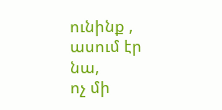ունինք ,
ասում էր նա,
ոչ մի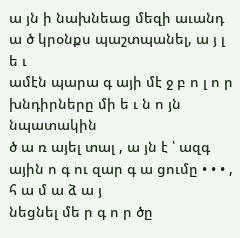ա յն ի նախնեաց մեզի աւանդ ա ծ կրօնքս պաշտպանել, ա յ լ ե ւ
ամէն պարա գ այի մէ ջ բ ո լ ո ր խնդիրները մի ե ւ ն ո յն նպատակին
ծ ա ռ այել տալ , ա յն է ՝ ազգ ային ո գ ու զար գ ա ցումը • • • , հ ա մ ա ձ ա յ
նեցնել մե ր գ ո ր ծը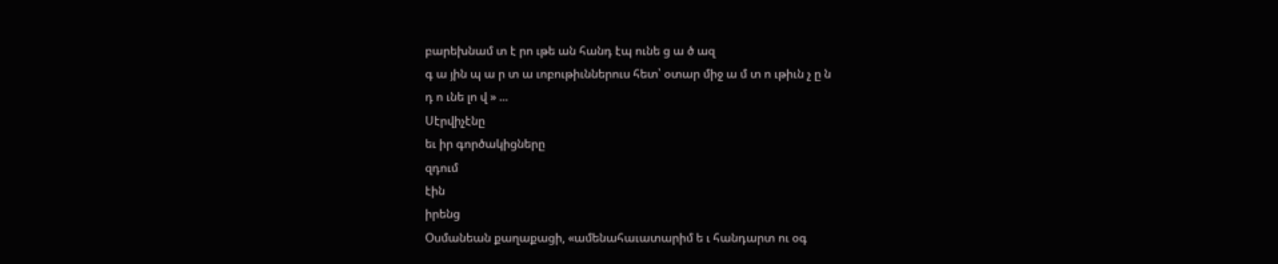բարեխնամ տ է րո ւթե ան հանդ էպ ունե ց ա ծ ազ
գ ա յին պ ա ր տ ա ւոբութիւններուս հետ՝ օտար միջ ա մ տ ո ւթիւն չ ը ն
դ ո ւնե լո վ » ...
Սէրվիչէնը
եւ իր գործակիցները
զդում
էին
իրենց
Օսմանեան քաղաքացի, «ամենահաւատարիմ ե ւ հանդարտ ու օգ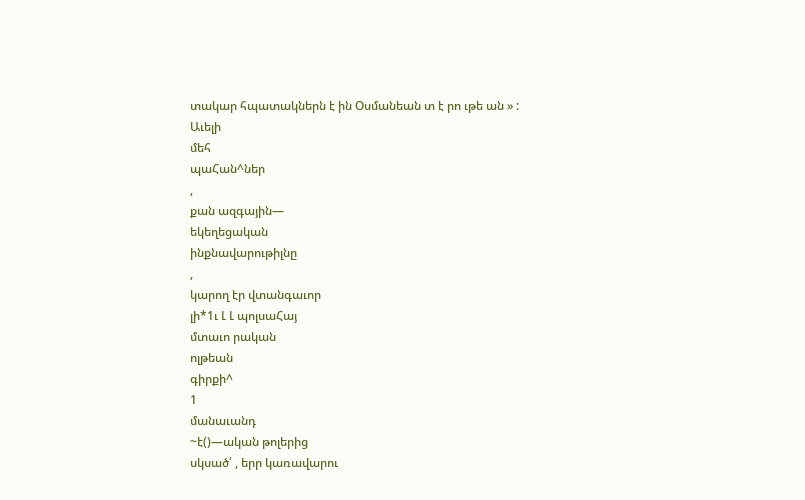տակար հպատակներն է ին Օսմանեան տ է րո ւթե ան » :
Աւելի
մեհ
պաՀան^ներ
,
քան ազգային—
եկեղեցական
ինքնավարութիլնը
,
կարող էր վտանգաւոր
լի*1ւ Լ Լ պոլսաՀայ
մտաւո րական
ոլթեան
գիրքի^
1
մանաւանդ
~է()—ական թոլերից
սկսած՛ , երր կառավարու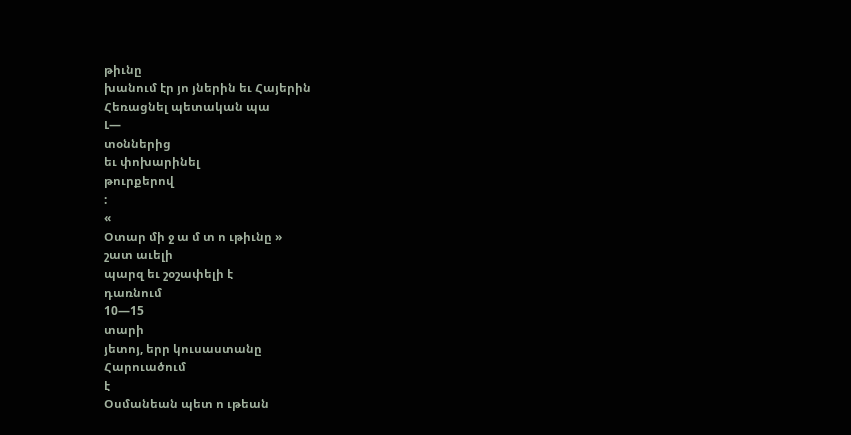թիւնը
խանում էր յո յներին եւ Հայերին
Հեռացնել պետական պա
Լ—
տօններից
եւ փոխարինել
թուրքերով
:
«
Օտար մի ջ ա մ տ ո ւթիւնը »
շատ աւելի
պարզ եւ շօշափելի է
դառնում
10—15
տարի
յետոյ, երր կուսաստանը
Հարուածում
է
Օսմանեան պետ ո ւթեան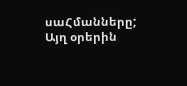սաՀմանները;
Այղ օրերին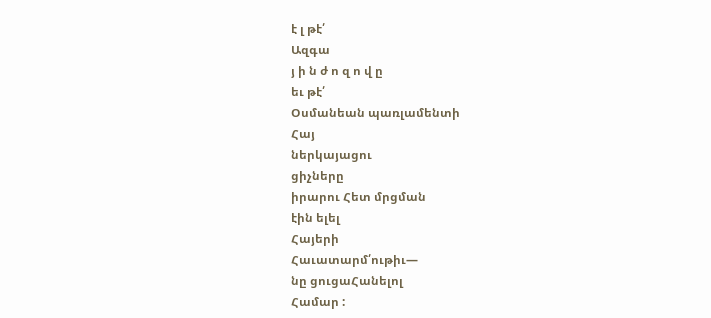է լ թէ՛
Ազգա
յ ի ն ժ ո զ ո վ ը
եւ թէ՛
Օսմանեան պառլամենտի
Հայ
ներկայացու
ցիչները
իրարու Հետ մրցման
էին ելել
Հայերի
Հաւատարմ՛ութիւ—
նը ցուցաՀանելոլ
Համար :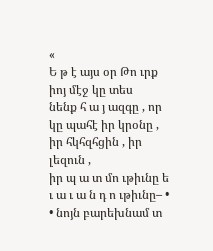«
Ե թ է այս օր Թո ւրք իոյ մէջ կը տես
նենք հ ա յ ազգը , որ կը պահէ իր կրօնը , իր հկհզհցին , իր լեզուն ,
իր պ ա տ մո ւթիւնը ե ւ ա ւ ա ն դ ո ւթիւնը– • • նոյն բարեխնամ տ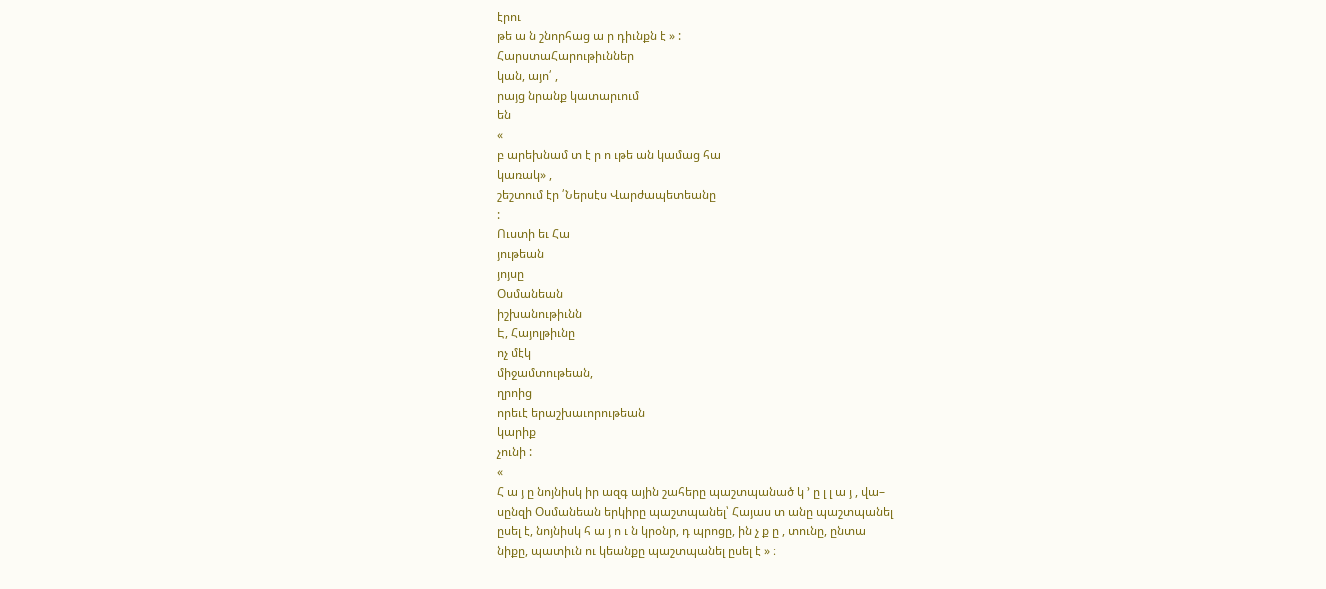էրու
թե ա ն շնորհաց ա ր դիւնքն է » :
ՀարստաՀարութիւններ
կան, այո՛ ,
րայց նրանք կատարւում
են
«
բ արեխնամ տ է ր ո ւթե ան կամաց հա
կառակ» ,
շեշտում էր ՛Ներսէս Վարժապետեանը
:
Ուստի եւ Հա
յութեան
յոյսը
Օսմանեան
իշխանութիւնն
Է, Հայոլթիւնը
ոչ մէկ
միջամտութեան,
ղրոից
որեւէ երաշխաւորութեան
կարիք
չունի :
«
Հ ա յ ը նոյնիսկ իր ազգ ային շահերը պաշտպանած կ ՚ ը լ լ ա յ , վա–
սընզի Օսմանեան երկիրը պաշտպանել՝ Հայաս տ անը պաշտպանել
ըսել է, նոյնիսկ հ ա յ ո ւ ն կրօնր, դ պրոցը, ին չ ք ը , տունը, ընտա
նիքը, պատիւն ու կեանքը պաշտպանել ըսել է » ։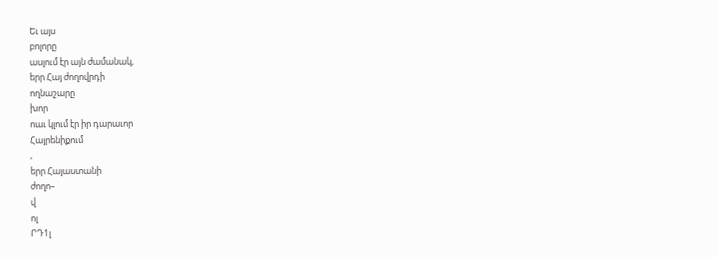Եւ այս
բոլորը
ասլում էր այն ժամանակ,
երր Հայ ժողովրդի
ողնաշարը
խոր
ոաւ կլում էր իր դարաւոր
Հայրենիքում
,
երր Հայաստանի
ժողո–
վ
ոլ
ՐԴ1լ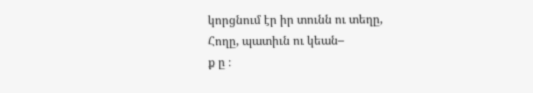կորցնում էր իր տունն ու տեղը,
Հողը, պատիւն ու կեան–
ք ը ։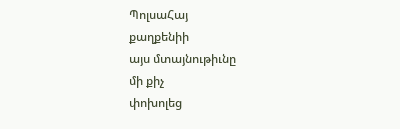ՊոլսաՀայ
քաղքենիի
այս մտայնութիւնը
մի քիչ
փոխոլեց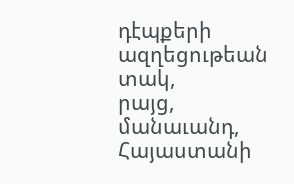դէպքերի
ազղեցութեան
տակ,
րայց,
մանաւանդ,
Հայաստանի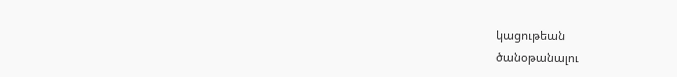կացութեան
ծանօթանալու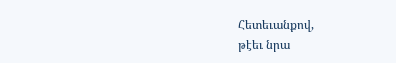Հետեւանքով,
թէեւ նրա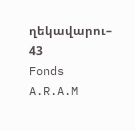ղեկավարու–
43
Fonds A.R.A.M